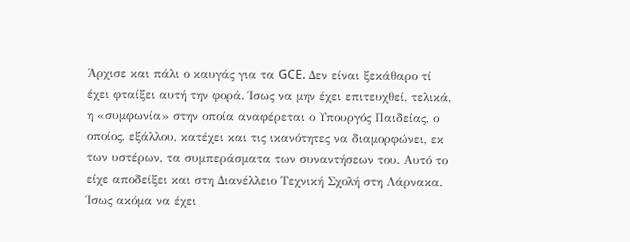Άρχισε και πάλι ο καυγάς για τα GCE. Δεν είναι ξεκάθαρο τί έχει φταίξει αυτή την φορά. Ίσως να μην έχει επιτευχθεί, τελικά, η «συμφωνία» στην οποία αναφέρεται ο Υπουργός Παιδείας, ο οποίος, εξάλλου, κατέχει και τις ικανότητες να διαμορφώνει, εκ των υστέρων, τα συμπεράσματα των συναντήσεων του. Αυτό το είχε αποδείξει και στη Διανέλλειο Τεχνική Σχολή στη Λάρνακα.
Ίσως ακόμα να έχει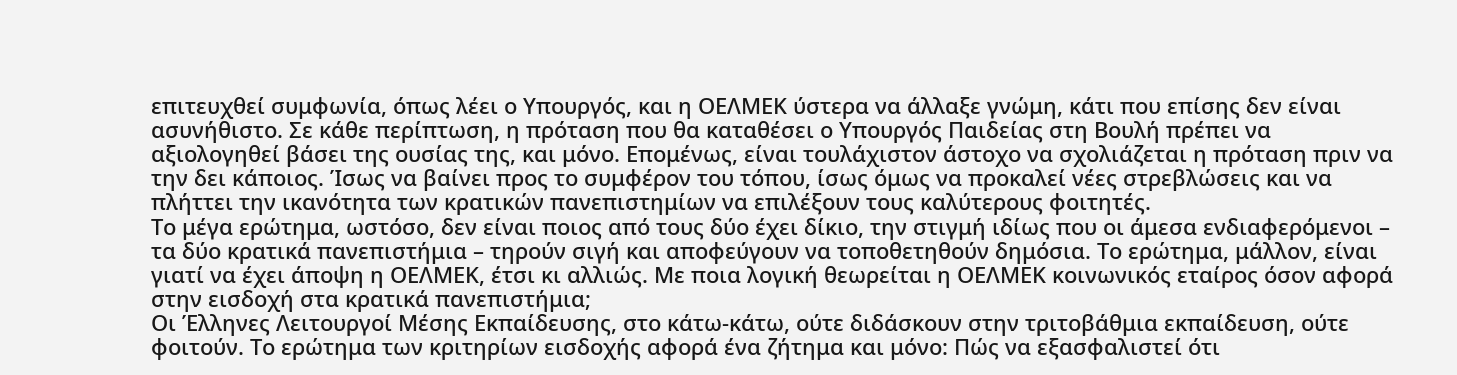επιτευχθεί συμφωνία, όπως λέει ο Υπουργός, και η ΟΕΛΜΕΚ ύστερα να άλλαξε γνώμη, κάτι που επίσης δεν είναι ασυνήθιστο. Σε κάθε περίπτωση, η πρόταση που θα καταθέσει ο Υπουργός Παιδείας στη Βουλή πρέπει να αξιολογηθεί βάσει της ουσίας της, και μόνο. Επομένως, είναι τουλάχιστον άστοχο να σχολιάζεται η πρόταση πριν να την δει κάποιος. Ίσως να βαίνει προς το συμφέρον του τόπου, ίσως όμως να προκαλεί νέες στρεβλώσεις και να πλήττει την ικανότητα των κρατικών πανεπιστημίων να επιλέξουν τους καλύτερους φοιτητές.
Το μέγα ερώτημα, ωστόσο, δεν είναι ποιος από τους δύο έχει δίκιο, την στιγμή ιδίως που οι άμεσα ενδιαφερόμενοι – τα δύο κρατικά πανεπιστήμια – τηρούν σιγή και αποφεύγουν να τοποθετηθούν δημόσια. Το ερώτημα, μάλλον, είναι γιατί να έχει άποψη η ΟΕΛΜΕΚ, έτσι κι αλλιώς. Με ποια λογική θεωρείται η ΟΕΛΜΕΚ κοινωνικός εταίρος όσον αφορά στην εισδοχή στα κρατικά πανεπιστήμια;
Οι Έλληνες Λειτουργοί Μέσης Εκπαίδευσης, στο κάτω-κάτω, ούτε διδάσκουν στην τριτοβάθμια εκπαίδευση, ούτε φοιτούν. Το ερώτημα των κριτηρίων εισδοχής αφορά ένα ζήτημα και μόνο: Πώς να εξασφαλιστεί ότι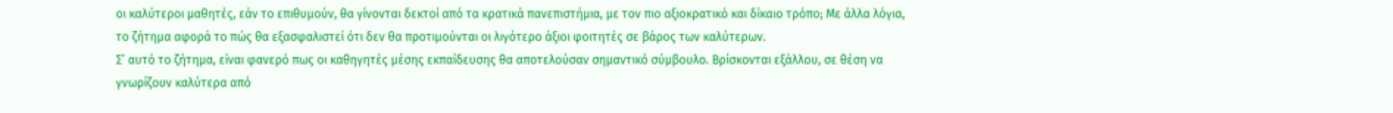οι καλύτεροι μαθητές, εάν το επιθυμούν, θα γίνονται δεκτοί από τα κρατικά πανεπιστήμια, με τον πιο αξιοκρατικό και δίκαιο τρόπο; Με άλλα λόγια, το ζήτημα αφορά το πώς θα εξασφαλιστεί ότι δεν θα προτιμούνται οι λιγότερο άξιοι φοιτητές σε βάρος των καλύτερων.
Σ’ αυτό το ζήτημα, είναι φανερό πως οι καθηγητές μέσης εκπαίδευσης θα αποτελούσαν σημαντικό σύμβουλο. Βρίσκονται εξάλλου, σε θέση να γνωρίζουν καλύτερα από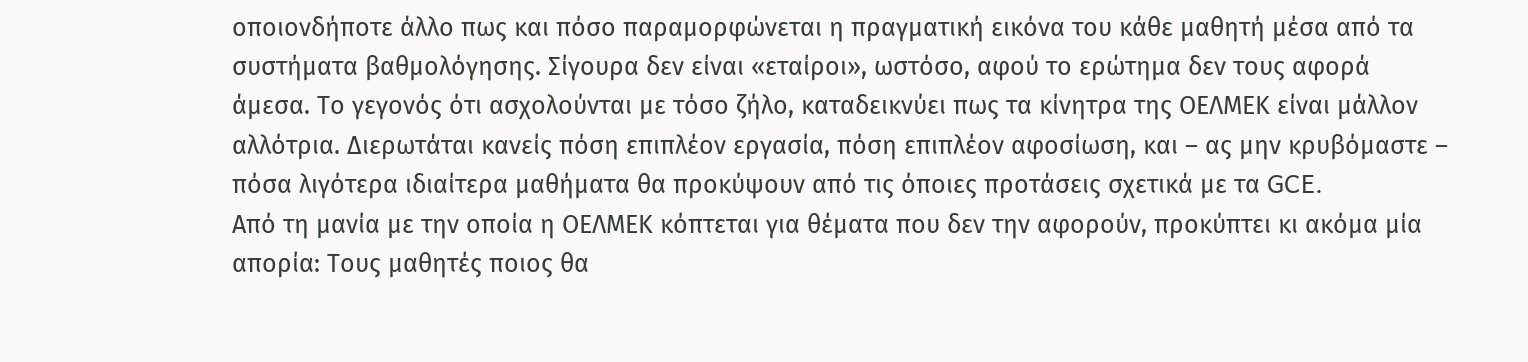οποιονδήποτε άλλο πως και πόσο παραμορφώνεται η πραγματική εικόνα του κάθε μαθητή μέσα από τα συστήματα βαθμολόγησης. Σίγουρα δεν είναι «εταίροι», ωστόσο, αφού το ερώτημα δεν τους αφορά άμεσα. Το γεγονός ότι ασχολούνται με τόσο ζήλο, καταδεικνύει πως τα κίνητρα της ΟΕΛΜΕΚ είναι μάλλον αλλότρια. Διερωτάται κανείς πόση επιπλέον εργασία, πόση επιπλέον αφοσίωση, και – ας μην κρυβόμαστε – πόσα λιγότερα ιδιαίτερα μαθήματα θα προκύψουν από τις όποιες προτάσεις σχετικά με τα GCE.
Από τη μανία με την οποία η ΟΕΛΜΕΚ κόπτεται για θέματα που δεν την αφορούν, προκύπτει κι ακόμα μία απορία: Τους μαθητές ποιος θα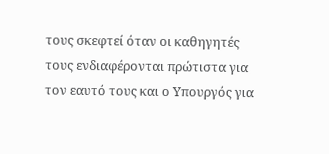τους σκεφτεί όταν οι καθηγητές τους ενδιαφέρονται πρώτιστα για τον εαυτό τους και ο Υπουργός για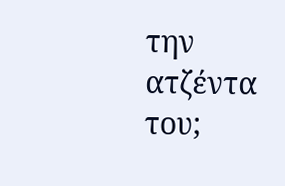την ατζέντα του;